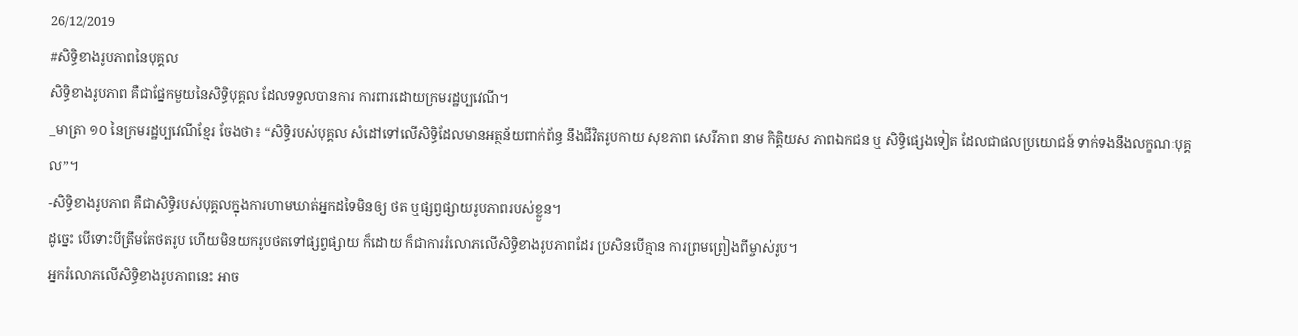26/12/2019
#សិទ្ធិខាងរូបភាពនៃបុគ្គល
សិទ្ធិខាងរូបភាព គឺជាផ្នែកមួយនៃសិទ្ធិបុគ្គល ដែលទទួលបានការ ការពារដោយក្រមរដ្ឋប្បវេណី។
_មាត្រា ១០ នៃក្រមរដ្ឋប្បវេណីខ្មែរ ចែងថា៖ “សិទ្ធិរបស់បុគ្គល សំដៅទៅលើសិទ្ធិដែលមានអត្ថន័យពាក់ព័ន្ធ នឹងជីវិតរូបកាយ សុខភាព សេរីភាព នាម កិត្តិយស ភាពឯកជន ឬ សិទ្ធិផ្សេងទៀត ដែលជាផលប្រយោជន៍ ទាក់ទងនឹងលក្ខណៈបុគ្គល”។
-សិទ្ធិខាងរូបភាព គឺជាសិទ្ធិរបស់បុគ្គលក្នុងការហាមឃាត់អ្នកដទៃមិនឲ្យ ថត ឬផ្សព្វផ្សាយរូបភាពរបស់ខ្លួន។
ដូច្នេះ បើទោះបីត្រឹមតែថតរូប ហើយមិនយករូបថតទៅផ្សព្វផ្សាយ ក៏ដោយ ក៏ជាការរំលោភលើសិទ្ធិខាងរូបភាពដែរ ប្រសិនបើគ្មាន ការព្រមព្រៀងពីម្ចាស់រូប។
អ្នករំលោភលើសិទ្ធិខាងរូបភាពនេះ អាច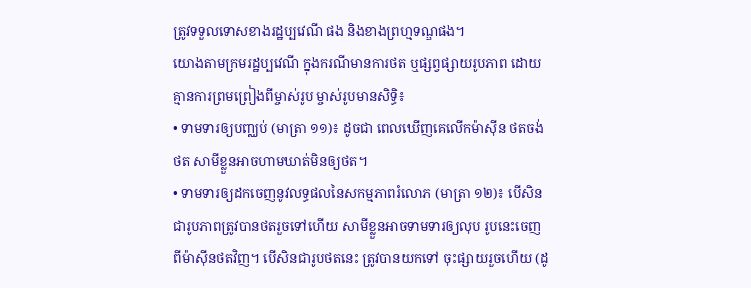ត្រូវទទួលទោសខាងរដ្ឋប្បវេណី ផង និងខាងព្រហ្មទណ្ឌផង។
យោងតាមក្រមរដ្ឋប្បវេណី ក្នុងករណីមានការថត ឬផ្សព្វផ្សាយរូបភាព ដោយគ្មានការព្រមព្រៀងពីម្ចាស់រូប ម្ចាស់រូបមានសិទ្ធិ៖
• ទាមទារឲ្យបញ្ឈប់ (មាត្រា ១១)៖ ដូចជា ពេលឃើញគេលើកម៉ាស៊ីន ថតចង់ថត សាមីខ្លួនអាចហាមឃាត់មិនឲ្យថត។
• ទាមទារឲ្យដកចេញនូវលទ្ធផលនៃសកម្មភាពរំលោភ (មាត្រា ១២)៖ បើសិនជារូបភាពត្រូវបានថតរួចទៅហើយ សាមីខ្លួនអាចទាមទារឲ្យលុប រូបនេះចេញពីម៉ាស៊ីនថតវិញ។ បើសិនជារូបថតនេះ ត្រូវបានយកទៅ ចុះផ្សាយរួចហើយ (ដូ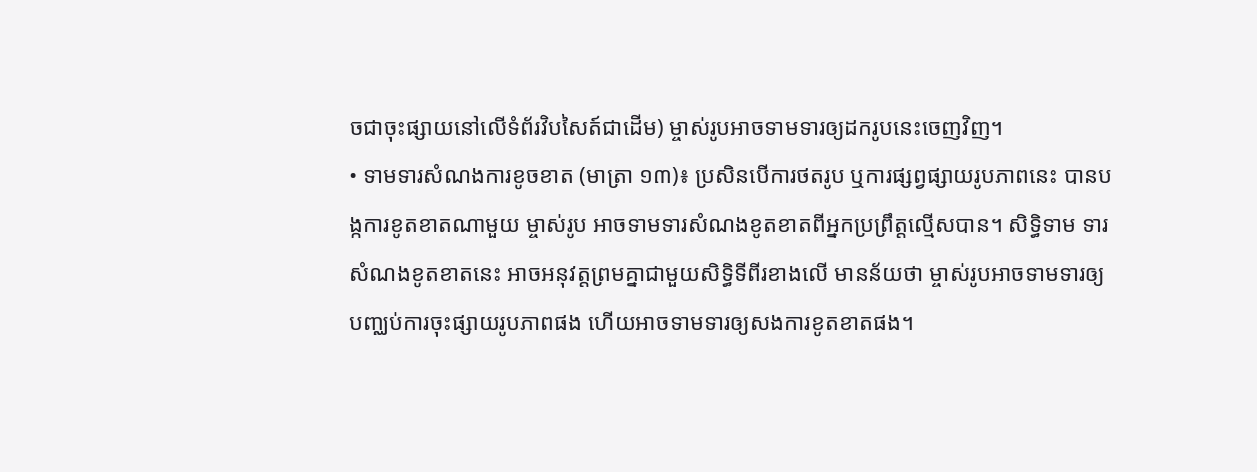ចជាចុះផ្សាយនៅលើទំព័រវិបសៃត៍ជាដើម) ម្ចាស់រូបអាចទាមទារឲ្យដករូបនេះចេញវិញ។
• ទាមទារសំណងការខូចខាត (មាត្រា ១៣)៖ ប្រសិនបើការថតរូប ឬការផ្សព្វផ្សាយរូបភាពនេះ បានបង្កការខូតខាតណាមួយ ម្ចាស់រូប អាចទាមទារសំណងខូតខាតពីអ្នកប្រព្រឹត្តល្មើសបាន។ សិទ្ធិទាម ទារសំណងខូតខាតនេះ អាចអនុវត្តព្រមគ្នាជាមួយសិទ្ធិទីពីរខាងលើ មានន័យថា ម្ចាស់រូបអាចទាមទារឲ្យបញ្ឈប់ការចុះផ្សាយរូបភាពផង ហើយអាចទាមទារឲ្យសងការខូតខាតផង។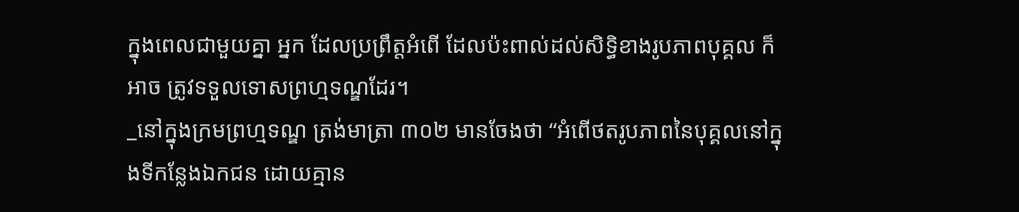ក្នុងពេលជាមួយគ្នា អ្នក ដែលប្រព្រឹត្តអំពើ ដែលប៉ះពាល់ដល់សិទ្ធិខាងរូបភាពបុគ្គល ក៏អាច ត្រូវទទួលទោសព្រហ្មទណ្ឌដែរ។
_នៅក្នុងក្រមព្រហ្មទណ្ឌ ត្រង់មាត្រា ៣០២ មានចែងថា “អំពើថតរូបភាពនៃបុគ្គលនៅក្នុងទីកន្លែងឯកជន ដោយគ្មាន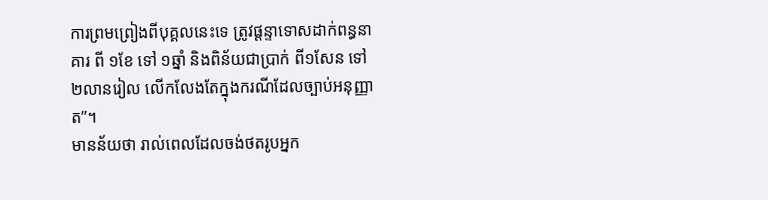ការព្រមព្រៀងពីបុគ្គលនេះទេ ត្រូវផ្តន្ទាទោសដាក់ពន្ធនាគារ ពី ១ខែ ទៅ ១ឆ្នាំ និងពិន័យជាប្រាក់ ពី១សែន ទៅ ២លានរៀល លើកលែងតែក្នុងករណីដែលច្បាប់អនុញ្ញាត”។
មានន័យថា រាល់ពេលដែលចង់ថតរូបអ្នក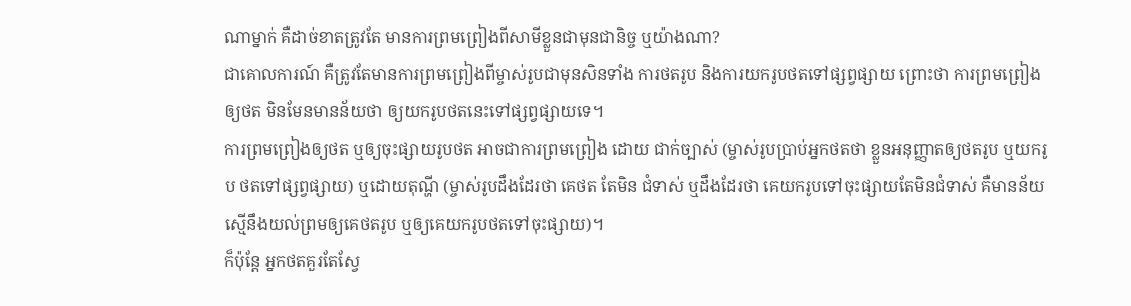ណាម្នាក់ គឺដាច់ខាតត្រូវតែ មានការព្រមព្រៀងពីសាមីខ្លួនជាមុនជានិច្ច ឬយ៉ាងណា?
ជាគោលការណ៍ គឺត្រូវតែមានការព្រមព្រៀងពីម្ចាស់រូបជាមុនសិនទាំង ការថតរូប និងការយករូបថតទៅផ្សព្វផ្សាយ ព្រោះថា ការព្រមព្រៀង ឲ្យថត មិនមែនមានន័យថា ឲ្យយករូបថតនេះទៅផ្សព្វផ្សាយទេ។
ការព្រមព្រៀងឲ្យថត ឬឲ្យចុះផ្សាយរូបថត អាចជាការព្រមព្រៀង ដោយ ជាក់ច្បាស់ (ម្ចាស់រូបប្រាប់អ្នកថតថា ខ្លួនអនុញ្ញាតឲ្យថតរូប ឬយករូប ថតទៅផ្សព្វផ្សាយ) ឬដោយតុណ្ហី (ម្ចាស់រូបដឹងដែរថា គេថត តែមិន ជំទាស់ ឬដឹងដែរថា គេយករូបទៅចុះផ្សាយតែមិនជំទាស់ គឺមានន័យ ស្មើនឹងយល់ព្រមឲ្យគេថតរូប ឬឲ្យគេយករូបថតទៅចុះផ្សាយ)។
ក៏ប៉ុន្តែ អ្នកថតគួរតែស្វែ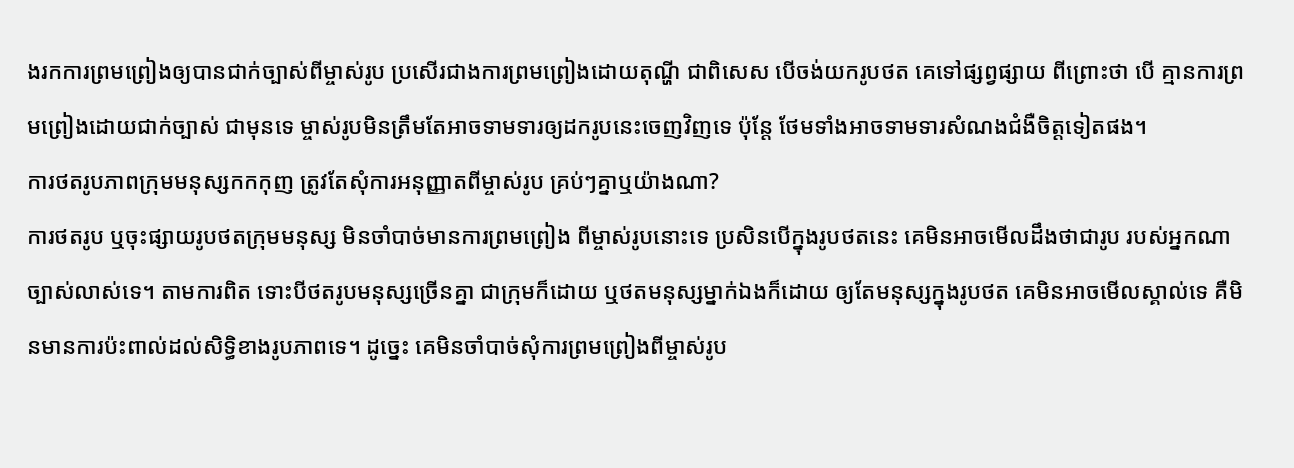ងរកការព្រមព្រៀងឲ្យបានជាក់ច្បាស់ពីម្ចាស់រូប ប្រសើរជាងការព្រមព្រៀងដោយតុណ្ហី ជាពិសេស បើចង់យករូបថត គេទៅផ្សព្វផ្សាយ ពីព្រោះថា បើ គ្មានការព្រមព្រៀងដោយជាក់ច្បាស់ ជាមុនទេ ម្ចាស់រូបមិនត្រឹមតែអាចទាមទារឲ្យដករូបនេះចេញវិញទេ ប៉ុន្តែ ថែមទាំងអាចទាមទារសំណងជំងឺចិត្តទៀតផង។
ការថតរូបភាពក្រុមមនុស្សកកកុញ ត្រូវតែសុំការអនុញ្ញាតពីម្ចាស់រូប គ្រប់ៗគ្នាឬយ៉ាងណា?
ការថតរូប ឬចុះផ្សាយរូបថតក្រុមមនុស្ស មិនចាំបាច់មានការព្រមព្រៀង ពីម្ចាស់រូបនោះទេ ប្រសិនបើក្នុងរូបថតនេះ គេមិនអាចមើលដឹងថាជារូប របស់អ្នកណាច្បាស់លាស់ទេ។ តាមការពិត ទោះបីថតរូបមនុស្សច្រើនគ្នា ជាក្រុមក៏ដោយ ឬថតមនុស្សម្នាក់ឯងក៏ដោយ ឲ្យតែមនុស្សក្នុងរូបថត គេមិនអាចមើលស្គាល់ទេ គឺមិនមានការប៉ះពាល់ដល់សិទ្ធិខាងរូបភាពទេ។ ដូច្នេះ គេមិនចាំបាច់សុំការព្រមព្រៀងពីម្ចាស់រូប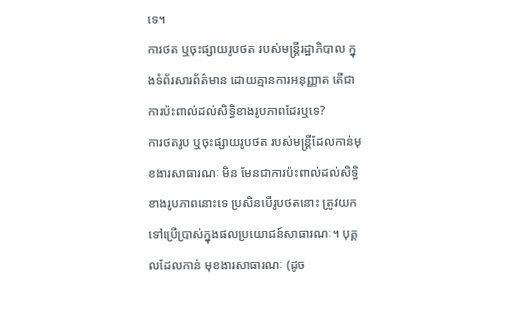ទេ។
ការថត ឬចុះផ្សាយរូបថត របស់មន្រ្តីរដ្ឋាភិបាល ក្នុងទំព័រសារព័ត៌មាន ដោយគ្មានការអនុញ្ញាត តើជាការប៉ះពាល់ដល់សិទ្ធិខាងរូបភាពដែរឬទេ?
ការថតរូប ឬចុះផ្សាយរូបថត របស់មន្រ្តីដែលកាន់មុខងារសាធារណៈ មិន មែនជាការប៉ះពាល់ដល់សិទ្ធិខាងរូបភាពនោះទេ ប្រសិនបើរូបថតនោះ ត្រូវយកទៅប្រើប្រាស់ក្នុងផលប្រយោជន៍សាធារណៈ។ បុគ្គលដែលកាន់ មុខងារសាធារណៈ (ដូច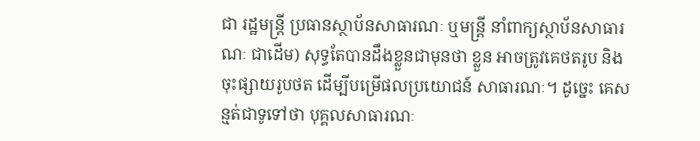ជា រដ្ឋមន្រ្តី ប្រធានស្ថាប័នសាធារណៈ ឬមន្រ្តី នាំពាក្យស្ថាប័នសាធារណៈ ជាដើម) សុទ្ធតែបានដឹងខ្លួនជាមុនថា ខ្លួន អាចត្រូវគេថតរូប និងចុះផ្សាយរូបថត ដើម្បីបម្រើផលប្រយោជន៍ សាធារណៈ។ ដូច្នេះ គេសន្មត់ជាទូទៅថា បុគ្គលសាធារណៈ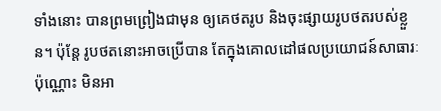ទាំងនោះ បានព្រមព្រៀងជាមុន ឲ្យគេថតរូប និងចុះផ្សាយរូបថតរបស់ខ្លួន។ ប៉ុន្តែ រូបថតនោះអាចប្រើបាន តែក្នុងគោលដៅផលប្រយោជន៍សាធារៈប៉ុណ្ណោះ មិនអា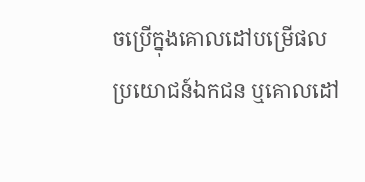ចប្រើក្នុងគោលដៅបម្រើផលប្រយោជន៍ឯកជន ឬគោលដៅ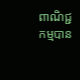ពាណិជ្ជកម្មបាន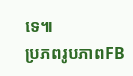ទេ៕
ប្រភពរូបភាពFB